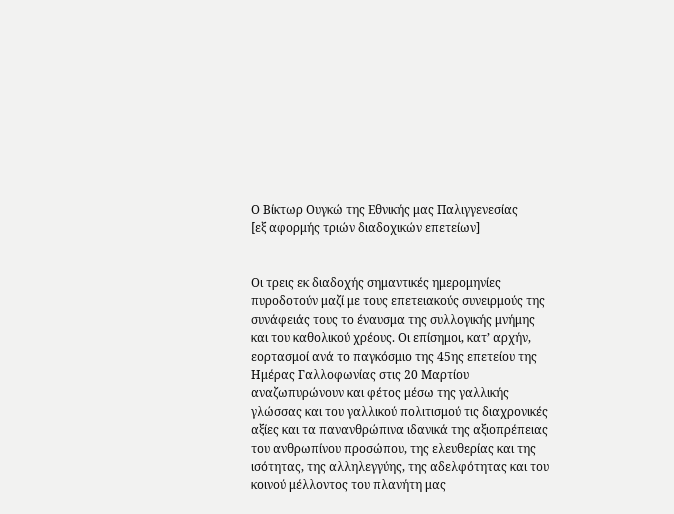Ο Βίκτωρ Ουγκώ της Εθνικής μας Παλιγγενεσίας
[εξ αφορμής τριών διαδοχικών επετείων]


Οι τρεις εκ διαδοχής σημαντικές ημερομηνίες πυροδοτούν μαζί με τους επετειακούς συνειρμούς της συνάφειάς τους το έναυσμα της συλλογικής μνήμης και του καθολικού χρέους. Οι επίσημοι, κατ’ αρχήν, εορτασμοί ανά το παγκόσμιο της 45ης επετείου της Ημέρας Γαλλοφωνίας στις 20 Μαρτίου αναζωπυρώνουν και φέτος μέσω της γαλλικής γλώσσας και του γαλλικού πολιτισμού τις διαχρονικές αξίες και τα πανανθρώπινα ιδανικά της αξιοπρέπειας του ανθρωπίνου προσώπου, της ελευθερίας και της ισότητας, της αλληλεγγύης, της αδελφότητας και του κοινού μέλλοντος του πλανήτη μας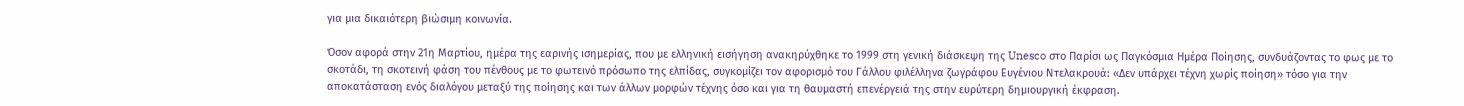για μια δικαιότερη βιώσιμη κοινωνία.

Όσον αφορά στην 21η Μαρτίου, ημέρα της εαρινής ισημερίας, που με ελληνική εισήγηση ανακηρύχθηκε το 1999 στη γενική διάσκεψη της Unesco στο Παρίσι ως Παγκόσμια Ημέρα Ποίησης, συνδυάζοντας το φως με το σκοτάδι, τη σκοτεινή φάση του πένθους με το φωτεινό πρόσωπο της ελπίδας, συγκομίζει τον αφορισμό του Γάλλου φιλέλληνα ζωγράφου Ευγένιου Ντελακρουά: «Δεν υπάρχει τέχνη χωρίς ποίηση» τόσο για την αποκατάσταση ενός διαλόγου μεταξύ της ποίησης και των άλλων μορφών τέχνης όσο και για τη θαυμαστή επενέργειά της στην ευρύτερη δημιουργική έκφραση.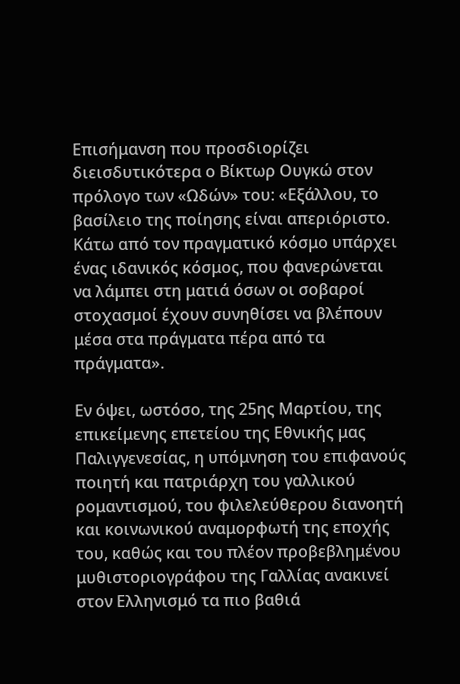Επισήμανση που προσδιορίζει διεισδυτικότερα ο Βίκτωρ Ουγκώ στον πρόλογο των «Ωδών» του: «Εξάλλου, το βασίλειο της ποίησης είναι απεριόριστο. Κάτω από τον πραγματικό κόσμο υπάρχει ένας ιδανικός κόσμος, που φανερώνεται να λάμπει στη ματιά όσων οι σοβαροί στοχασμοί έχουν συνηθίσει να βλέπουν μέσα στα πράγματα πέρα από τα πράγματα».

Εν όψει, ωστόσο, της 25ης Μαρτίου, της επικείμενης επετείου της Εθνικής μας Παλιγγενεσίας, η υπόμνηση του επιφανούς ποιητή και πατριάρχη του γαλλικού ρομαντισμού, του φιλελεύθερου διανοητή και κοινωνικού αναμορφωτή της εποχής του, καθώς και του πλέον προβεβλημένου μυθιστοριογράφου της Γαλλίας ανακινεί στον Ελληνισμό τα πιο βαθιά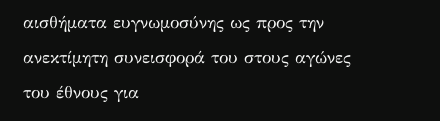αισθήματα ευγνωμοσύνης ως προς την ανεκτίμητη συνεισφορά του στους αγώνες του έθνους για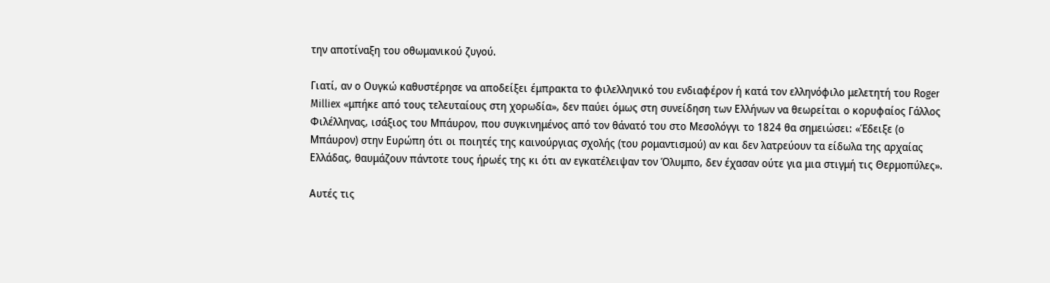την αποτίναξη του οθωμανικού ζυγού.

Γιατί, αν ο Ουγκώ καθυστέρησε να αποδείξει έμπρακτα το φιλελληνικό του ενδιαφέρον ή κατά τον ελληνόφιλο μελετητή του Rοger Milliex «μπήκε από τους τελευταίους στη χορωδία», δεν παύει όμως στη συνείδηση των Ελλήνων να θεωρείται ο κορυφαίος Γάλλος Φιλέλληνας, ισάξιος του Μπάυρον, που συγκινημένος από τον θάνατό του στο Μεσολόγγι το 1824 θα σημειώσει: «Έδειξε (ο Μπάυρον) στην Ευρώπη ότι οι ποιητές της καινούργιας σχολής (του ρομαντισμού) αν και δεν λατρεύουν τα είδωλα της αρχαίας Ελλάδας, θαυμάζουν πάντοτε τους ήρωές της κι ότι αν εγκατέλειψαν τον Όλυμπο, δεν έχασαν ούτε για μια στιγμή τις Θερμοπύλες».

Αυτές τις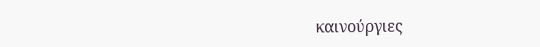καινούργιες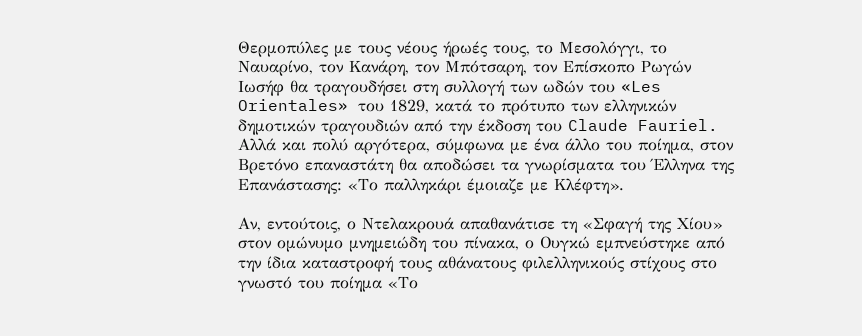Θερμοπύλες με τους νέους ήρωές τους, το Μεσολόγγι, το Ναυαρίνο, τον Κανάρη, τον Μπότσαρη, τον Επίσκοπο Ρωγών Ιωσήφ θα τραγουδήσει στη συλλογή των ωδών του «Les Orientales» του 1829, κατά το πρότυπο των ελληνικών δημοτικών τραγουδιών από την έκδοση του Claude Fauriel. Aλλά και πολύ αργότερα, σύμφωνα με ένα άλλο του ποίημα, στον Βρετόνο επαναστάτη θα αποδώσει τα γνωρίσματα του Έλληνα της Επανάστασης: «Το παλληκάρι έμοιαζε με Κλέφτη».

Αν, εντούτοις, ο Ντελακρουά απαθανάτισε τη «Σφαγή της Χίου» στον ομώνυμο μνημειώδη του πίνακα, ο Ουγκώ εμπνεύστηκε από την ίδια καταστροφή τους αθάνατους φιλελληνικούς στίχους στο γνωστό του ποίημα «Το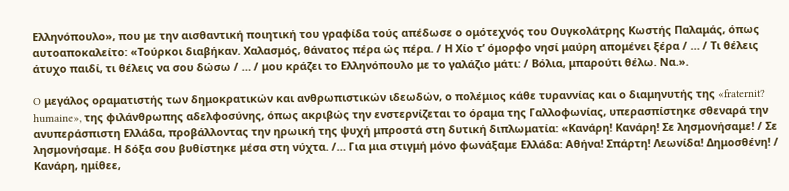Ελληνόπουλο», που με την αισθαντική ποιητική του γραφίδα τούς απέδωσε ο ομότεχνός του Ουγκολάτρης Κωστής Παλαμάς, όπως αυτοαποκαλείτο: «Τούρκοι διαβήκαν. Χαλασμός, θάνατος πέρα ώς πέρα. / Η Χίο τ’ όμορφο νησί μαύρη απομένει ξέρα / … / Τι θέλεις άτυχο παιδί, τι θέλεις να σου δώσω / … / μου κράζει το Ελληνόπουλο με το γαλάζιο μάτι: / Βόλια, μπαρούτι θέλω. Να.».

O μεγάλος οραματιστής των δημοκρατικών και ανθρωπιστικών ιδεωδών, ο πολέμιος κάθε τυραννίας και ο διαμηνυτής της «fraternit? humaine», της φιλάνθρωπης αδελφοσύνης, όπως ακριβώς την ενστερνίζεται το όραμα της Γαλλοφωνίας, υπερασπίστηκε σθεναρά την ανυπεράσπιστη Ελλάδα, προβάλλοντας την ηρωική της ψυχή μπροστά στη δυτική διπλωματία: «Κανάρη! Κανάρη! Σε λησμονήσαμε! / Σε λησμονήσαμε. Η δόξα σου βυθίστηκε μέσα στη νύχτα. /… Για μια στιγμή μόνο φωνάξαμε Ελλάδα: Αθήνα! Σπάρτη! Λεωνίδα! Δημοσθένη! / Κανάρη, ημίθεε,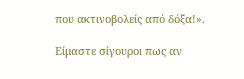που ακτινοβολείς από δόξα!».

Είμαστε σίγουροι πως αν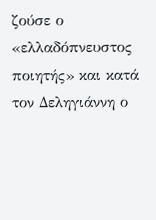ζούσε ο «ελλαδόπνευστος ποιητής» και κατά τον Δεληγιάννη ο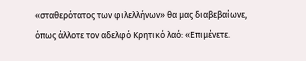«σταθερότατος των φιλελλήνων» θα μας διαβεβαίωνε, όπως άλλοτε τον αδελφό Κρητικό λαό: «Επιμένετε.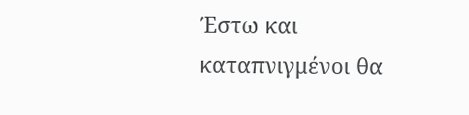Έστω και καταπνιγμένοι θα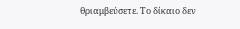θριαμβεύσετε. Το δίκαιο δεν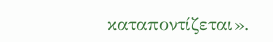καταποντίζεται».